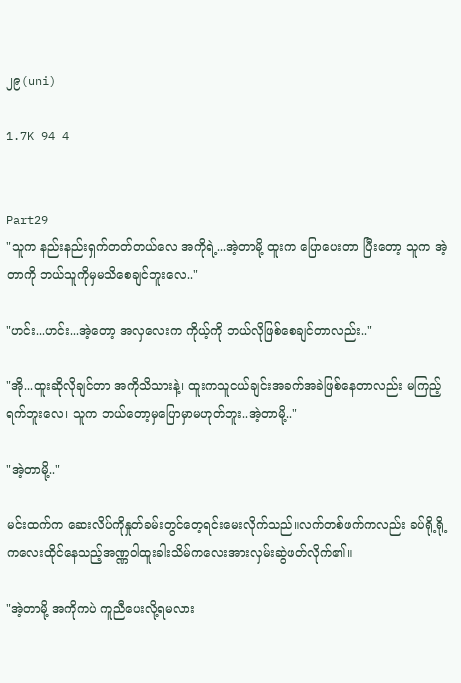၂၉(uni)

1.7K 94 4


Part29
"သူက နည်းနည်းရှက်တတ်တယ်လေ အကိုရဲ့...အဲ့တာမို့ ထူးက ပြောပေးတာ ပြီးတော့ သူက အဲ့တာကို ဘယ်သူကိုမှမသိစေချင်ဘူးလေ.."

"ဟင်း...ဟင်း...အဲ့တော့ အလှလေးက ကိုယ့်ကို ဘယ်လိုဖြစ်စေချင်တာလည်း.."

"အို...ထူးဆိုလိုချင်တာ အကိုသိသားနဲ့၊ ထူးကသူငယ်ချင်းအခက်အခဲဖြစ်နေတာလည်း မကြည့်ရက်ဘူးလေ၊ သူက ဘယ်တော့မှပြောမှာမဟုတ်ဘူး..အဲ့တာမို့.."

"အဲ့တာမို့.."

မင်းထက်က ဆေးလိပ်ကိုနှုတ်ခမ်းတွင်တေ့ရင်းမေးလိုက်သည်။လက်တစ်ဖက်ကလည်း ခပ်ရို့ရို့ကလေးထိုင်နေသည့်အဏ္ဏဝါထူးခါးသိမ်ကလေးအားလှမ်းဆွဲဖတ်လိုက်၏။

"အဲ့တာမို့ အကိုကပဲ ကူညီပေးလို့ရမလား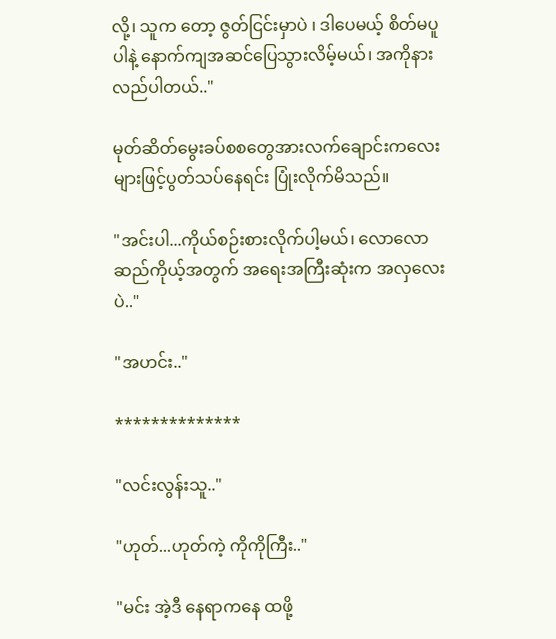လို့၊ သူက တော့ ဇွတ်ငြင်းမှာပဲ ၊ ဒါပေမယ့် စိတ်မပူပါနဲ့ နောက်ကျအဆင်ပြေသွားလိမ့်မယ်၊ အကိုနားလည်ပါတယ်.."

မုတ်ဆိတ်မွေးခပ်စစတွေအားလက်ချောင်းကလေးများဖြင့်ပွတ်သပ်နေရင်း ပြုံးလိုက်မိသည်။

"အင်းပါ...ကိုယ်စဉ်းစားလိုက်ပါ့မယ်၊ လောလောဆည်ကိုယ့်အတွက် အရေးအကြီးဆုံးက အလှလေးပဲ.."

"အဟင်း.."

**************

"လင်းလွန်းသူ.."

"ဟုတ်...ဟုတ်ကဲ့ ကိုကိုကြီး.."

"မင်း အဲ့ဒီ နေရာကနေ ထဖို့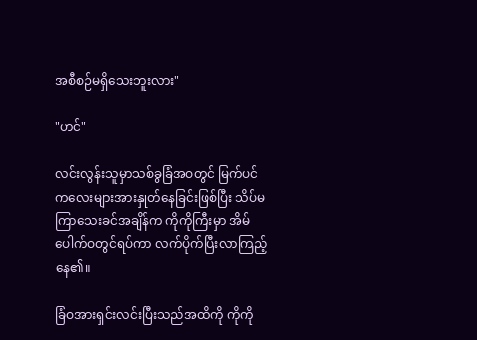အစီစဉ်မရှိသေးဘူးလား"

"ဟင်"

လင်းလွန်းသူမှာသစ်ခွခြံအဝတွင် မြက်ပင်ကလေးများအားနှုတ်နေခြင်းဖြစ်ပြီး သိပ်မကြာသေးခင်အချိန်က ကိုကိုကြီးမှာ အိမ်ပေါက်ဝတွင်ရပ်ကာ လက်ပိုက်ပြီးလာကြည့်နေ၏။

ခြံဝအားရှင်းလင်းပြီးသည်အထိကို ကိုကို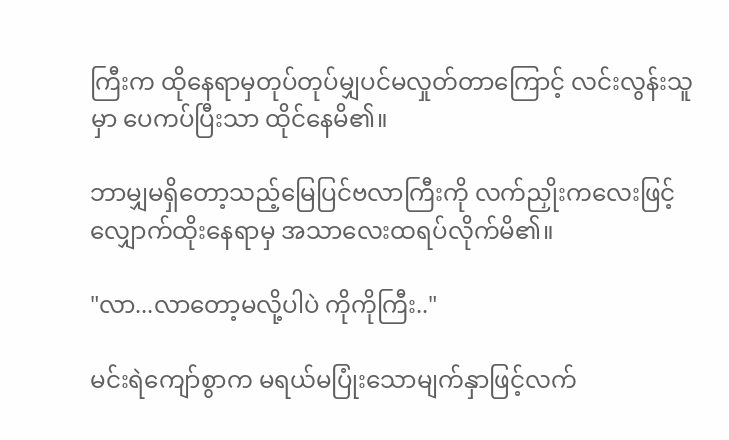ကြီးက ထိုနေရာမှတုပ်တုပ်မျှပင်မလှုတ်တာကြောင့် လင်းလွန်းသူမှာ ပေကပ်ပြီးသာ ထိုင်နေမိ၏။

ဘာမျှမရှိတော့သည့်မြေပြင်ဗလာကြီးကို လက်ညှိုးကလေးဖြင့်လျှောက်ထိုးနေရာမှ အသာလေးထရပ်လိုက်မိ၏။

"လာ...လာတော့မလို့ပါပဲ ကိုကိုကြီး.."

မင်းရဲကျော်စွာက မရယ်မပြုံးသောမျက်နှာဖြင့်လက်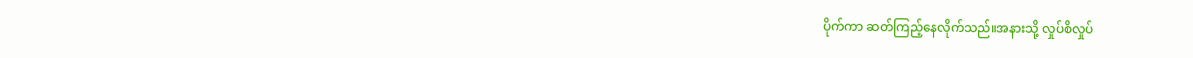ပိုက်ကာ ဆတ်ကြည့်နေလိုက်သည်။အနားသို့ လှုပ်စိလှုပ်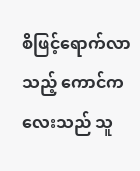စိဖြင့်ရောက်လာသည့် ကောင်ကလေးသည် သူ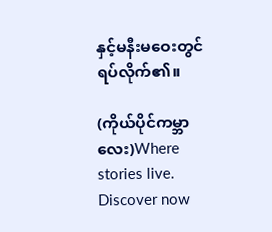နှင့်မနီးမဝေးတွင်ရပ်လိုက်၏။

(ကိုယ်ပိုင်ကမ္ဘာလေး)Where stories live. Discover now